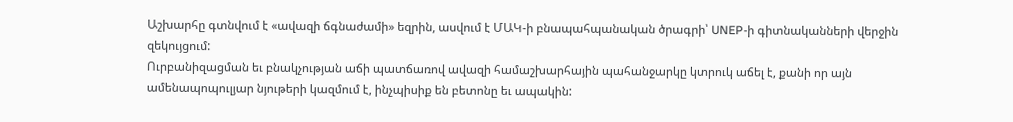Աշխարհը գտնվում է «ավազի ճգնաժամի» եզրին, ասվում է ՄԱԿ-ի բնապահպանական ծրագրի՝ UNEP-ի գիտնականների վերջին զեկույցում:
Ուրբանիզացման եւ բնակչության աճի պատճառով ավազի համաշխարհային պահանջարկը կտրուկ աճել է, քանի որ այն ամենապոպուլյար նյութերի կազմում է, ինչպիսիք են բետոնը եւ ապակին: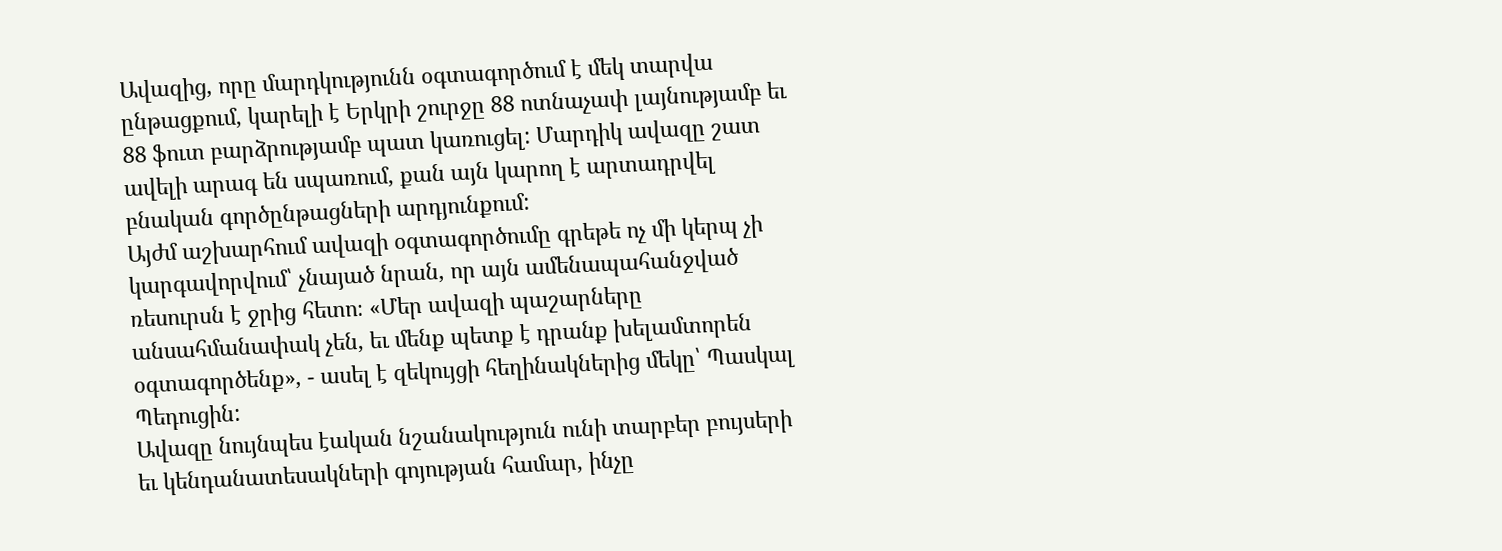Ավազից, որը մարդկությունն օգտագործում է մեկ տարվա ընթացքում, կարելի է Երկրի շուրջը 88 ոտնաչափ լայնությամբ եւ 88 ֆուտ բարձրությամբ պատ կառուցել: Մարդիկ ավազը շատ ավելի արագ են սպառում, քան այն կարող է արտադրվել բնական գործընթացների արդյունքում:
Այժմ աշխարհում ավազի օգտագործումը գրեթե ոչ մի կերպ չի կարգավորվում՝ չնայած նրան, որ այն ամենապահանջված ռեսուրսն է ջրից հետո։ «Մեր ավազի պաշարները անսահմանափակ չեն, եւ մենք պետք է դրանք խելամտորեն օգտագործենք», - ասել է զեկույցի հեղինակներից մեկը՝ Պասկալ Պեդուցին:
Ավազը նույնպես էական նշանակություն ունի տարբեր բույսերի եւ կենդանատեսակների գոյության համար, ինչը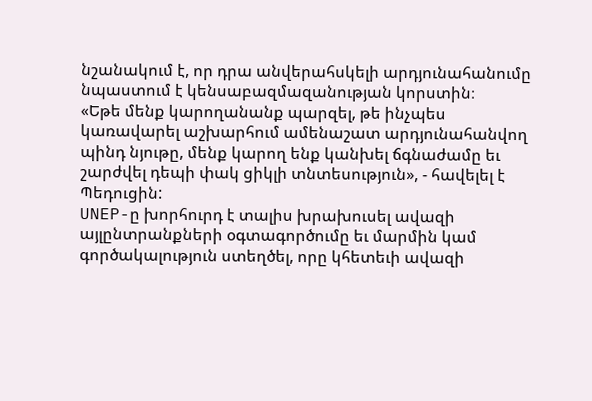նշանակում է, որ դրա անվերահսկելի արդյունահանումը նպաստում է կենսաբազմազանության կորստին։
«Եթե մենք կարողանանք պարզել, թե ինչպես կառավարել աշխարհում ամենաշատ արդյունահանվող պինդ նյութը, մենք կարող ենք կանխել ճգնաժամը եւ շարժվել դեպի փակ ցիկլի տնտեսություն», - հավելել է Պեդուցին:
UNEP-ը խորհուրդ է տալիս խրախուսել ավազի այլընտրանքների օգտագործումը եւ մարմին կամ գործակալություն ստեղծել, որը կհետեւի ավազի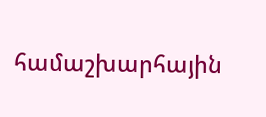համաշխարհային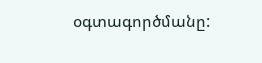օգտագործմանը: